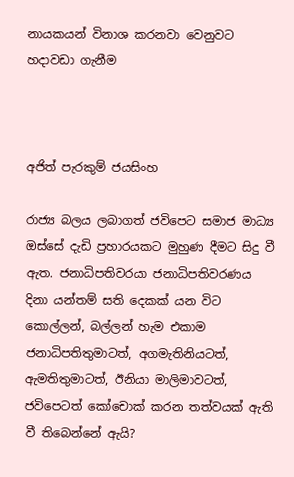නායකයන් විනාශ කරනවා වෙනුවට හදාවඩා ගැනීම



අජිත් පැරකුම් ජයසිංහ

රාජ්‍ය බලය ලබාගත් ජවිපෙට සමාජ මාධ්‍ය ඔස්සේ දැඩි ප්‍රහාරයකට මුහුණ දීමට සිදු වී ඇත. ජනාධිපතිවරයා ජනාධිපතිවරණය දිනා යන්තම් සති දෙකක් යන විට කොල්ලන්, බල්ලන් හැම එකාම ජනාධිපතිතුමාටත්, අගමැතිනියටත්, ඇමතිතුමාටත්, ඊනියා මාලිමාවටත්, ජවිපෙටත් කෝචොක් කරන තත්වයක් ඇති වී තිබෙන්නේ ඇයි?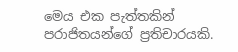මෙය එක පැත්තකින් පරාජිතයන්ගේ ප්‍රතිචාරයකි.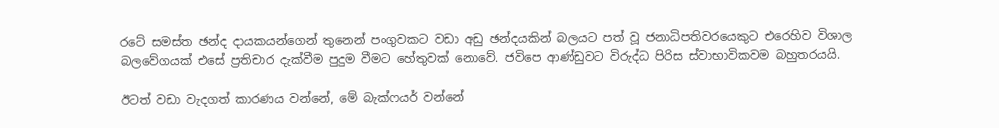රටේ සමස්ත ඡන්ද දායකයන්ගෙන් තුනෙන් පංගුවකට වඩා අඩු ඡන්දයකින් බලයට පත් වූ ජනාධිපතිවරයෙකුට එරෙහිව විශාල බලවේගයක් එසේ ප්‍රතිචාර දැක්වීම පුදුම වීමට හේතුවක් නොවේ. ජවිපෙ ආණ්ඩුවට විරුද්ධ පිරිස ස්වාභාවිකවම බහුතරයයි.

ඊටත් වඩා වැදගත් කාරණය වන්නේ, මේ බැක්ෆයර් වන්නේ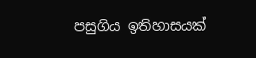පසුගිය ඉතිහාසයක්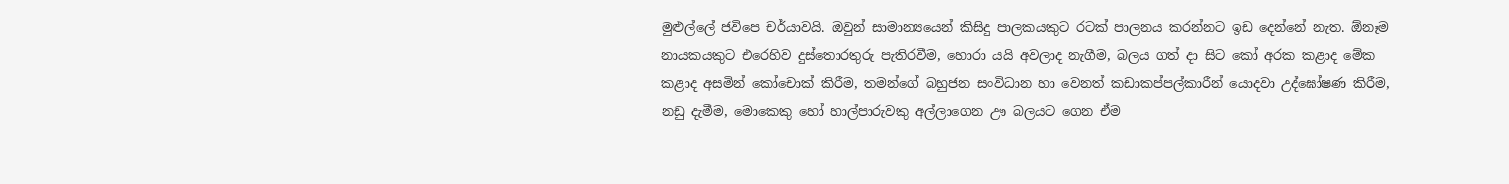මුළුල්ලේ ජවිපෙ චර්යාවයි. ඔවුන් සාමාන්‍යයෙන් කිසිදු පාලකයකුට රටක් පාලනය කරන්නට ඉඩ දෙන්නේ නැත. ඕනෑම නායකයකුට එරෙහිව දුස්තොරතුරු පැතිරවීම, හොරා යයි අවලාද නැගීම, බලය ගත් දා සිට කෝ අරක කළාද මේක කළාද අසමින් කෝචොක් කිරීම, තමන්ගේ බහුජන සංවිධාන හා වෙනත් කඩාකප්පල්කාරීන් යොදවා උද්ඝෝෂණ කිරීම, නඩු දැමීම, මොකෙකු හෝ හාල්පාරුවකු අල්ලාගෙන ඌ බලයට ගෙන ඒම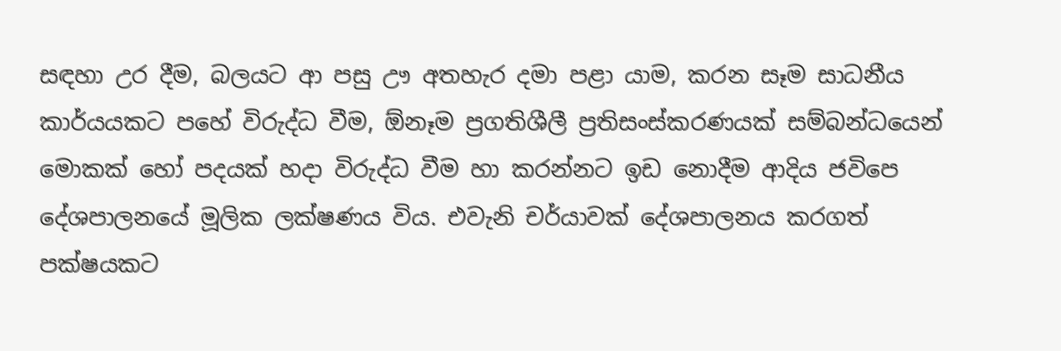සඳහා උර දීම, බලයට ආ පසු ඌ අතහැර දමා පළා යාම, කරන සෑම සාධනීය කාර්යයකට පහේ විරුද්ධ වීම, ඕනෑම ප්‍රගතිශීලී ප්‍රතිසංස්කරණයක් සම්බන්ධයෙන් මොකක් හෝ පදයක් හදා විරුද්ධ වීම හා කරන්නට ඉඩ නොදීම ආදිය ජවිපෙ දේශපාලනයේ මූලික ලක්ෂණය විය. එවැනි චර්යාවක් දේශපාලනය කරගත් පක්ෂයකට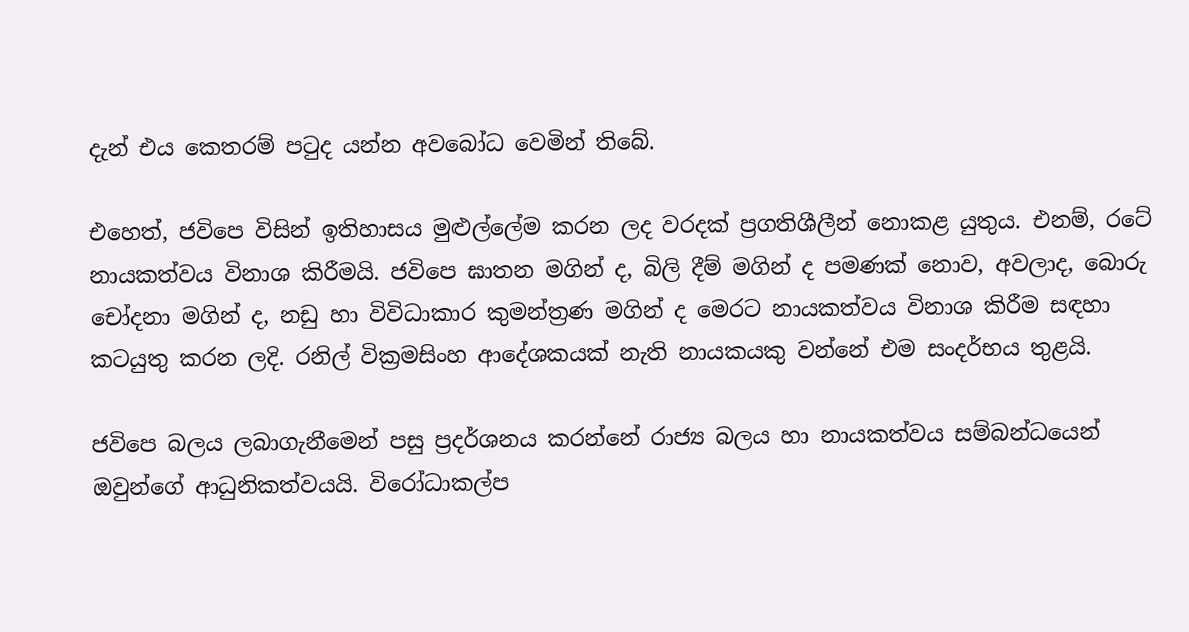දැන් එය කෙතරම් පටුද යන්න අවබෝධ වෙමින් තිබේ.

එහෙත්, ජවිපෙ විසින් ඉතිහාසය මුළුල්ලේම කරන ලද වරදක් ප්‍රගතිශීලීන් නොකළ යුතුය. එනම්, රටේ නායකත්වය විනාශ කිරීමයි. ජවිපෙ ඝාතන මගින් ද, බිලි දීම් මගින් ද පමණක් නොව, අවලාද, බොරු චෝදනා මගින් ද, නඩු හා විවිධාකාර කුමන්ත්‍රණ මගින් ද මෙරට නායකත්වය විනාශ කිරීම සඳහා කටයුතු කරන ලදි. රනිල් වික්‍රමසිංහ ආදේශකයක් නැති නායකයකු වන්නේ එම සංදර්භය තුළයි.

ජවිපෙ බලය ලබාගැනීමෙන් පසු ප්‍රදර්ශනය කරන්නේ රාජ්‍ය බලය හා නායකත්වය සම්බන්ධයෙන් ඔවුන්ගේ ආධුනිකත්වයයි. විරෝධාකල්ප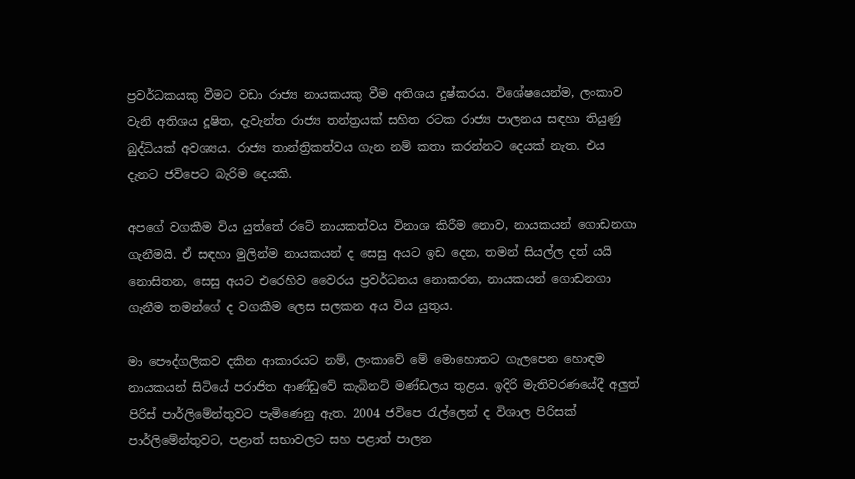ප්‍රවර්ධකයකු වීමට වඩා රාජ්‍ය නායකයකු වීම අතිශය දුෂ්කරය. විශේෂයෙන්ම, ලංකාව වැනි අතිශය දූෂිත, දැවැන්ත රාජ්‍ය තන්ත්‍රයක් සහිත රටක රාජ්‍ය පාලනය සඳහා තියුණු බුද්ධියක් අවශ්‍යය. රාජ්‍ය තාන්ත්‍රිකත්වය ගැන නම් කතා කරන්නට දෙයක් නැත. එය දැනට ජවිපෙට බැරිම දෙයකි.

අපගේ වගකීම විය යුත්තේ රටේ නායකත්වය විනාශ කිරීම නොව, නායකයන් ගොඩනගා ගැනීමයි. ඒ සඳහා මුලින්ම නායකයන් ද සෙසු අයට ඉඩ දෙන, තමන් සියල්ල දත් යයි නොසිතන, සෙසු අයට එරෙහිව වෛරය ප්‍රවර්ධනය නොකරන, නායකයන් ගොඩනගා ගැනීම තමන්ගේ ද වගකීම ලෙස සලකන අය විය යුතුය.

මා පෞද්ගලිකව දකින ආකාරයට නම්, ලංකාවේ මේ මොහොතට ගැලපෙන හොඳම නායකයන් සිටියේ පරාජිත ආණ්ඩුවේ කැබිනට් මණ්ඩලය තුළය. ඉදිරි මැතිවරණයේදී අලුත් පිරිස් පාර්ලිමේන්තුවට පැමිණෙනු ඇත. 2004 ජවිපෙ රැල්ලෙන් ද විශාල පිරිසක් පාර්ලිමේන්තුවට, පළාත් සභාවලට සහ පළාත් පාලන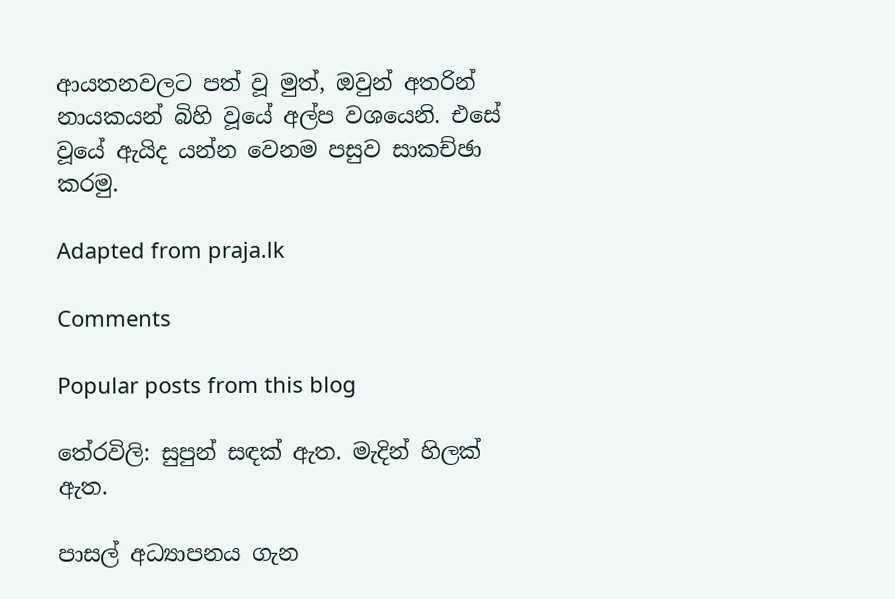ආයතනවලට පත් වූ මුත්, ඔවුන් අතරින් නායකයන් බිහි වූයේ අල්ප වශයෙනි. එසේ වූයේ ඇයිද යන්න වෙනම පසුව සාකච්ඡා කරමු.

Adapted from praja.lk

Comments

Popular posts from this blog

තේරවිලි: සුපුන් සඳක් ඇත. මැදින් හිලක් ඇත.

පාසල් අධ්‍යාපනය ගැන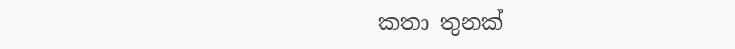කතා තුනක්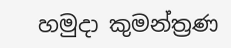හමුදා කුමන්ත්‍රණ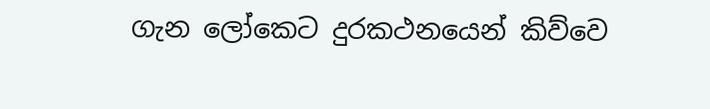ගැන ලෝකෙට දුරකථනයෙන් කිව්වෙ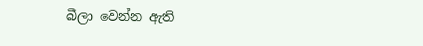බීලා වෙන්න ඇති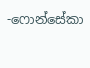-ෆොන්සේකා